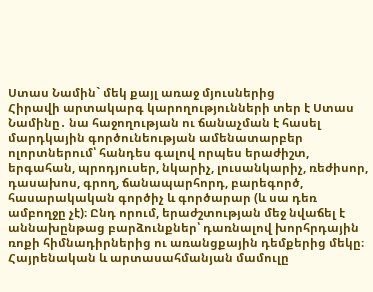Ստաս Նամին` մեկ քայլ առաջ մյուսներից
Հիրավի արտակարգ կարողությունների տեր է Ստաս Նամինը․ նա հաջողության ու ճանաչման է հասել մարդկային գործունեության ամենատարբեր ոլորտներում՝ հանդես գալով որպես երաժիշտ, երգահան, պրոդյուսեր, նկարիչ, լուսանկարիչ, ռեժիսոր, դասախոս, գրող, ճանապարհորդ, բարեգործ, հասարակական գործիչ և գործարար (և սա դեռ ամբողջը չէ)։ Ընդ որում, երաժշտության մեջ նվաճել է աննախընթաց բարձունքներ՝ դառնալով խորհրդային ռոքի հիմնադիրներից ու առանցքային դեմքերից մեկը։ Հայրենական և արտասահմանյան մամուլը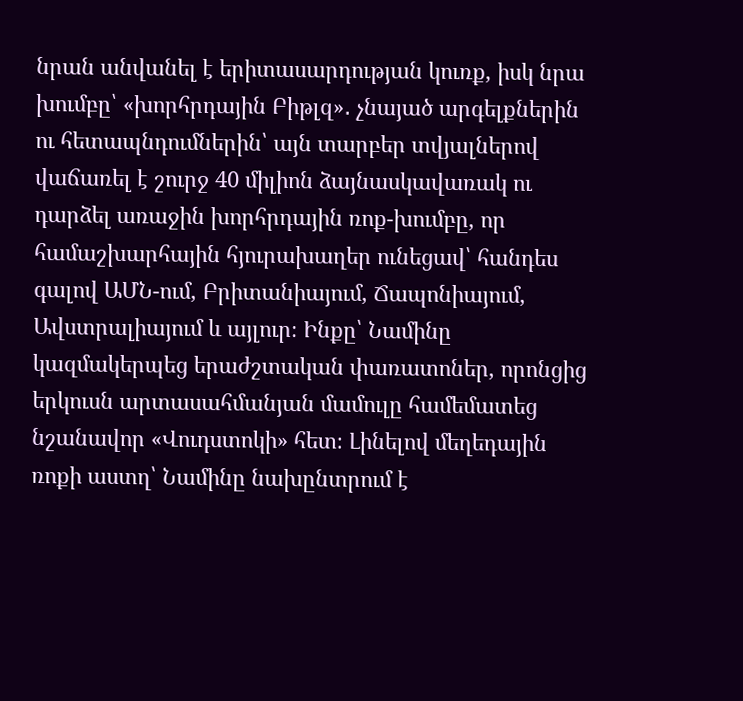նրան անվանել է երիտասարդության կուռք, իսկ նրա խումբը՝ «խորհրդային Բիթլզ»․ չնայած արգելքներին ու հետապնդումներին՝ այն տարբեր տվյալներով վաճառել է շուրջ 40 միլիոն ձայնասկավառակ ու դարձել առաջին խորհրդային ռոք-խումբը, որ համաշխարհային հյուրախաղեր ունեցավ՝ հանդես գալով ԱՄՆ-ում, Բրիտանիայում, Ճապոնիայում, Ավստրալիայում և այլուր։ Ինքը՝ Նամինը կազմակերպեց երաժշտական փառատոներ, որոնցից երկուսն արտասահմանյան մամուլը համեմատեց նշանավոր «Վուդստոկի» հետ։ Լինելով մեղեդային ռոքի աստղ՝ Նամինը նախընտրում է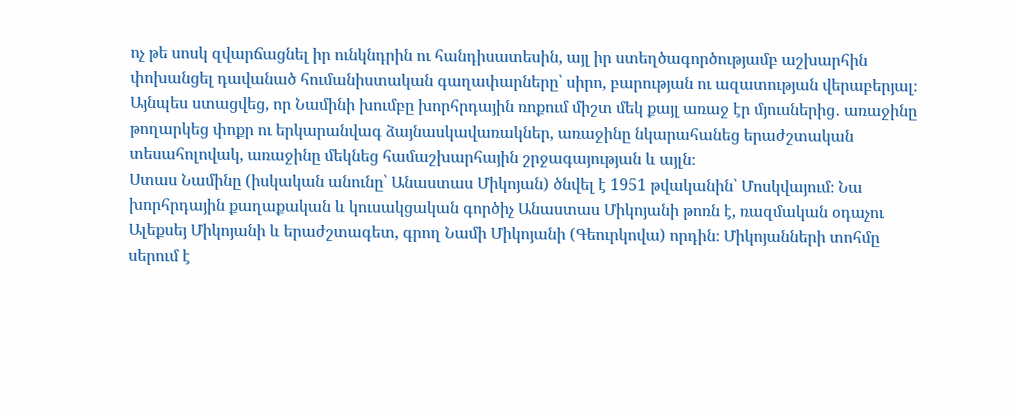ոչ թե սոսկ զվարճացնել իր ունկնդրին ու հանդիսատեսին, այլ իր ստեղծագործությամբ աշխարհին փոխանցել դավանած հումանիստական գաղափարները՝ սիրո, բարության ու ազատության վերաբերյալ։ Այնպես ստացվեց, որ Նամինի խումբը խորհրդային ռոքում միշտ մեկ քայլ առաջ էր մյուսներից․ առաջինը թողարկեց փոքր ու երկարանվագ ձայնասկավառակներ, առաջինը նկարահանեց երաժշտական տեսահոլովակ, առաջինը մեկնեց համաշխարհային շրջագայության և այլն։
Ստաս Նամինը (իսկական անունը՝ Անաստաս Միկոյան) ծնվել է 1951 թվականին՝ Մոսկվայում։ Նա խորհրդային քաղաքական և կուսակցական գործիչ Անաստաս Միկոյանի թոռն է, ռազմական օդաչու Ալեքսեյ Միկոյանի և երաժշտագետ, գրող Նամի Միկոյանի (Գեուրկովա) որդին։ Միկոյանների տոհմը սերում է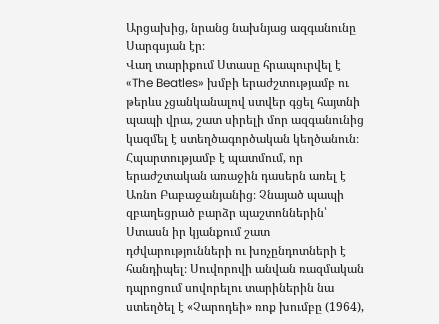Արցախից, նրանց նախնյաց ազգանունը Սարգսյան էր։
Վաղ տարիքում Ստասը հրապուրվել է «The Beatles» խմբի երաժշտությամբ ու թերևս չցանկանալով ստվեր գցել հայտնի պապի վրա, շատ սիրելի մոր ազգանունից կազմել է ստեղծագործական կեղծանուն։ Հպարտությամբ է պատմում, որ երաժշտական առաջին դասերն առել է Առնո Բաբաջանյանից։ Չնայած պապի զբաղեցրած բարձր պաշտոններին՝ Ստասն իր կյանքում շատ դժվարությունների ու խոչընդոտների է հանդիպել։ Սուվորովի անվան ռազմական դպրոցում սովորելու տարիներին նա ստեղծել է «Չարոդեի» ռոք խումբը (1964),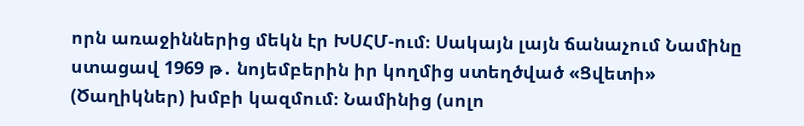որն առաջիններից մեկն էր ԽՍՀՄ-ում։ Սակայն լայն ճանաչում Նամինը ստացավ 1969 թ․ նոյեմբերին իր կողմից ստեղծված «Ցվետի» (Ծաղիկներ) խմբի կազմում։ Նամինից (սոլո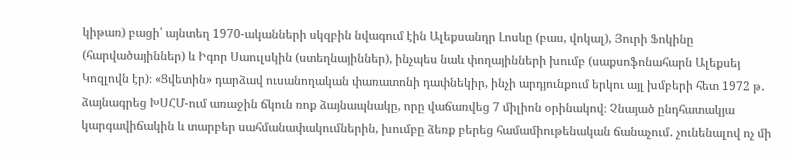կիթառ) բացի՝ այնտեղ 1970-ականների սկզբին նվագում էին Ալեքսանդր Լոսևը (բաս, վոկալ), Յուրի Ֆոկինը (հարվածայիններ) և Իգոր Սաուլսկին (ստեղնայիններ), ինչպես նաև փողայինների խումբ (սաքսոֆոնահարն Ալեքսեյ Կոզլովն էր)։ «Ցվետին» դարձավ ուսանողական փառատոնի դափնեկիր, ինչի արդյունքում երկու այլ խմբերի հետ 1972 թ․ ձայնագրեց ԽՍՀՄ-ում առաջին ճկուն ռոք ձայնապնակը, որը վաճառվեց 7 միլիոն օրինակով։ Չնայած ընդհատակյա կարգավիճակին և տարբեր սահմանափակումներին, խումբը ձեռք բերեց համամիութենական ճանաչում․ չունենալով ոչ մի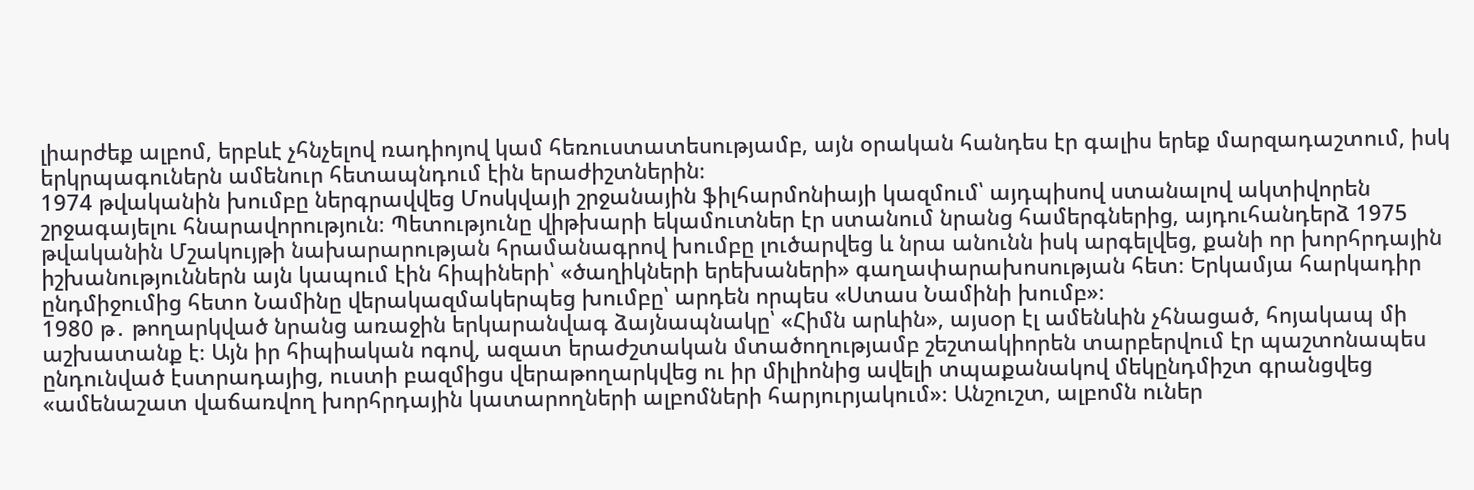լիարժեք ալբոմ, երբևէ չհնչելով ռադիոյով կամ հեռուստատեսությամբ, այն օրական հանդես էր գալիս երեք մարզադաշտում, իսկ երկրպագուներն ամենուր հետապնդում էին երաժիշտներին։
1974 թվականին խումբը ներգրավվեց Մոսկվայի շրջանային ֆիլհարմոնիայի կազմում՝ այդպիսով ստանալով ակտիվորեն շրջագայելու հնարավորություն։ Պետությունը վիթխարի եկամուտներ էր ստանում նրանց համերգներից, այդուհանդերձ 1975 թվականին Մշակույթի նախարարության հրամանագրով խումբը լուծարվեց և նրա անունն իսկ արգելվեց, քանի որ խորհրդային իշխանություններն այն կապում էին հիպիների՝ «ծաղիկների երեխաների» գաղափարախոսության հետ։ Երկամյա հարկադիր ընդմիջումից հետո Նամինը վերակազմակերպեց խումբը՝ արդեն որպես «Ստաս Նամինի խումբ»։
1980 թ․ թողարկված նրանց առաջին երկարանվագ ձայնապնակը՝ «Հիմն արևին», այսօր էլ ամենևին չհնացած, հոյակապ մի աշխատանք է։ Այն իր հիպիական ոգով, ազատ երաժշտական մտածողությամբ շեշտակիորեն տարբերվում էր պաշտոնապես ընդունված էստրադայից, ուստի բազմիցս վերաթողարկվեց ու իր միլիոնից ավելի տպաքանակով մեկընդմիշտ գրանցվեց «ամենաշատ վաճառվող խորհրդային կատարողների ալբոմների հարյուրյակում»։ Անշուշտ, ալբոմն ուներ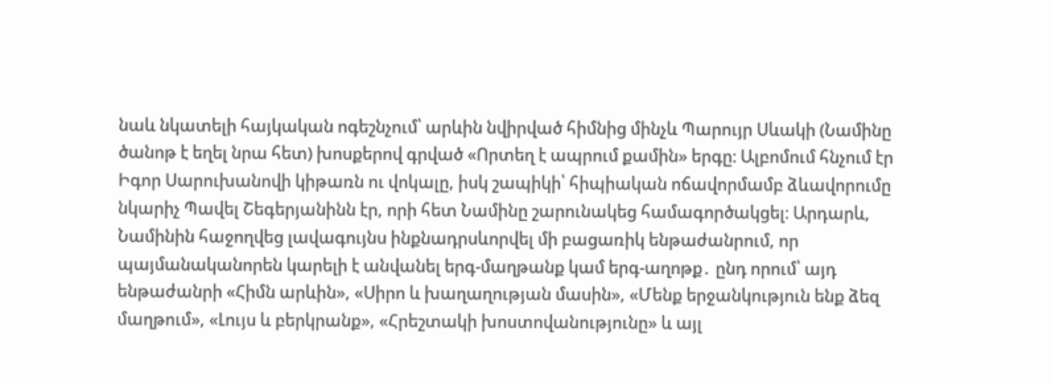նաև նկատելի հայկական ոգեշնչում՝ արևին նվիրված հիմնից մինչև Պարույր Սևակի (Նամինը ծանոթ է եղել նրա հետ) խոսքերով գրված «Որտեղ է ապրում քամին» երգը։ Ալբոմում հնչում էր Իգոր Սարուխանովի կիթառն ու վոկալը, իսկ շապիկի՝ հիպիական ոճավորմամբ ձևավորումը նկարիչ Պավել Շեգերյանինն էր, որի հետ Նամինը շարունակեց համագործակցել։ Արդարև, Նամինին հաջողվեց լավագույնս ինքնադրսևորվել մի բացառիկ ենթաժանրում, որ պայմանականորեն կարելի է անվանել երգ-մաղթանք կամ երգ-աղոթք․ ընդ որում՝ այդ ենթաժանրի «Հիմն արևին», «Սիրո և խաղաղության մասին», «Մենք երջանկություն ենք ձեզ մաղթում», «Լույս և բերկրանք», «Հրեշտակի խոստովանությունը» և այլ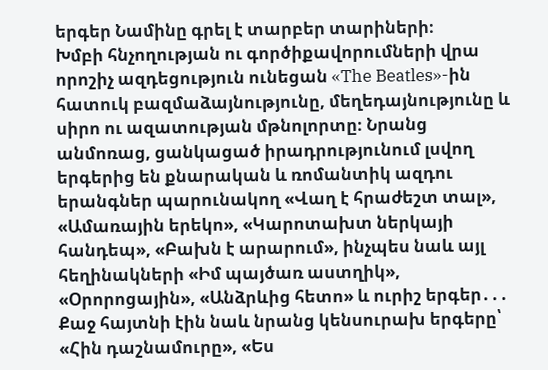երգեր Նամինը գրել է տարբեր տարիների։
Խմբի հնչողության ու գործիքավորումների վրա որոշիչ ազդեցություն ունեցան «The Beatles»-ին հատուկ բազմաձայնությունը, մեղեդայնությունը և սիրո ու ազատության մթնոլորտը։ Նրանց անմոռաց, ցանկացած իրադրությունում լսվող երգերից են քնարական և ռոմանտիկ ազդու երանգներ պարունակող «Վաղ է հրաժեշտ տալ», «Ամառային երեկո», «Կարոտախտ ներկայի հանդեպ», «Բախն է արարում», ինչպես նաև այլ հեղինակների «Իմ պայծառ աստղիկ», «Օրորոցային», «Անձրևից հետո» և ուրիշ երգեր․․․ Քաջ հայտնի էին նաև նրանց կենսուրախ երգերը՝ «Հին դաշնամուրը», «Ես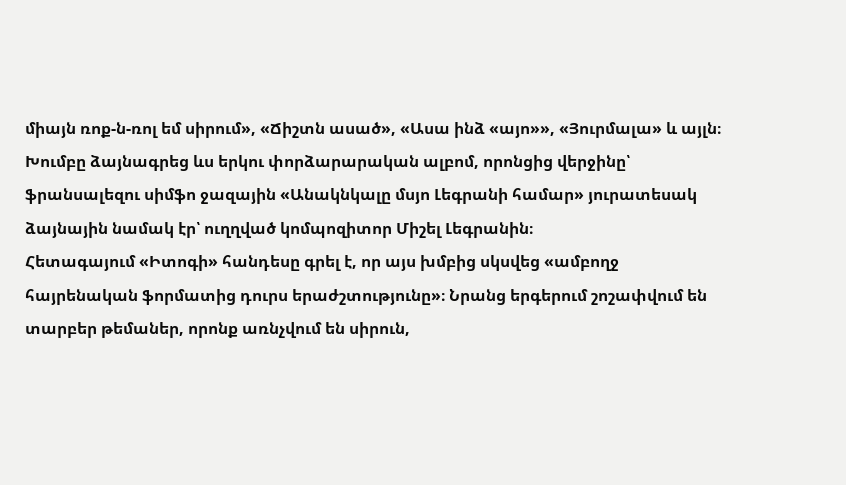միայն ռոք-ն-ռոլ եմ սիրում», «Ճիշտն ասած», «Ասա ինձ «այո»», «Յուրմալա» և այլն։
Խումբը ձայնագրեց ևս երկու փորձարարական ալբոմ, որոնցից վերջինը՝ ֆրանսալեզու սիմֆո ջազային «Անակնկալը մսյո Լեգրանի համար» յուրատեսակ ձայնային նամակ էր՝ ուղղված կոմպոզիտոր Միշել Լեգրանին։
Հետագայում «Իտոգի» հանդեսը գրել է, որ այս խմբից սկսվեց «ամբողջ հայրենական ֆորմատից դուրս երաժշտությունը»։ Նրանց երգերում շոշափվում են տարբեր թեմաներ, որոնք առնչվում են սիրուն,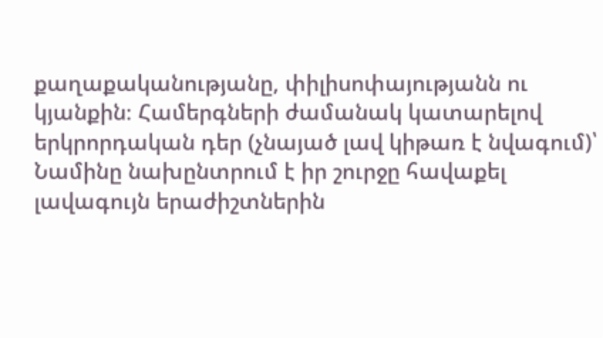քաղաքականությանը, փիլիսոփայությանն ու կյանքին։ Համերգների ժամանակ կատարելով երկրորդական դեր (չնայած լավ կիթառ է նվագում)՝ Նամինը նախընտրում է իր շուրջը հավաքել լավագույն երաժիշտներին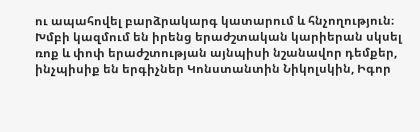ու ապահովել բարձրակարգ կատարում և հնչողություն։ Խմբի կազմում են իրենց երաժշտական կարիերան սկսել ռոք և փոփ երաժշտության այնպիսի նշանավոր դեմքեր, ինչպիսիք են երգիչներ Կոնստանտին Նիկոլսկին, Իգոր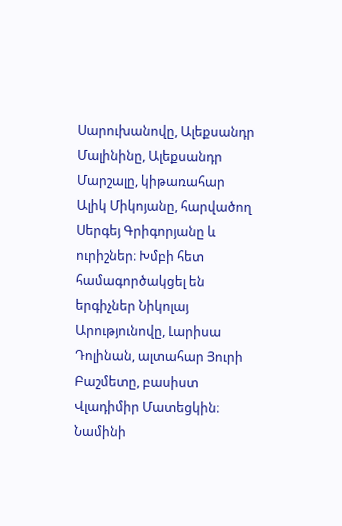Սարուխանովը, Ալեքսանդր Մալինինը, Ալեքսանդր Մարշալը, կիթառահար Ալիկ Միկոյանը, հարվածող Սերգեյ Գրիգորյանը և ուրիշներ։ Խմբի հետ համագործակցել են երգիչներ Նիկոլայ Արությունովը, Լարիսա Դոլինան, ալտահար Յուրի Բաշմետը, բասիստ Վլադիմիր Մատեցկին։ Նամինի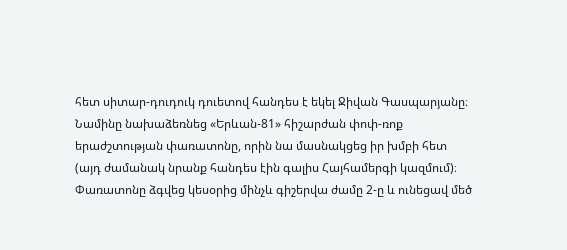հետ սիտար-դուդուկ դուետով հանդես է եկել Ջիվան Գասպարյանը։
Նամինը նախաձեռնեց «Երևան-81» հիշարժան փոփ-ռոք երաժշտության փառատոնը, որին նա մասնակցեց իր խմբի հետ (այդ ժամանակ նրանք հանդես էին գալիս Հայհամերգի կազմում)։ Փառատոնը ձգվեց կեսօրից մինչև գիշերվա ժամը 2-ը և ունեցավ մեծ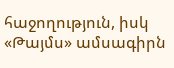հաջողություն, իսկ «Թայմս» ամսագիրն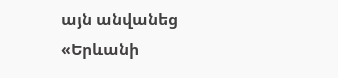այն անվանեց «Երևանի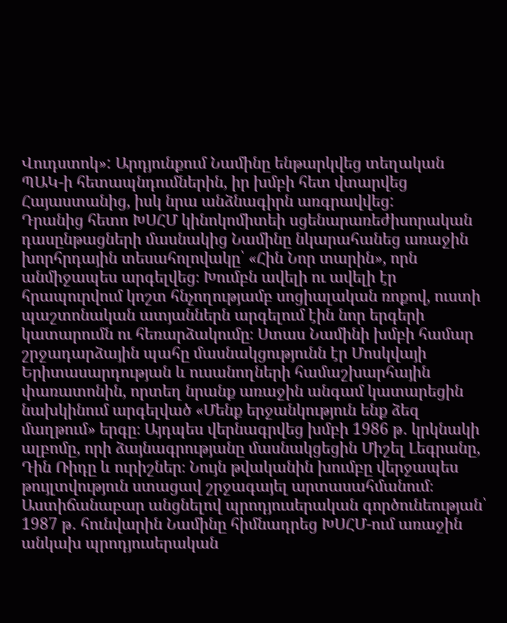Վուդստոկ»: Արդյունքում Նամինը ենթարկվեց տեղական ՊԱԿ-ի հետապնդումներին, իր խմբի հետ վտարվեց Հայաստանից, իսկ նրա անձնագիրն առգրավվեց:
Դրանից հետո ԽՍՀՄ կինոկոմիտեի սցենարառեժիսորական դասընթացների մասնակից Նամինը նկարահանեց առաջին խորհրդային տեսահոլովակը՝ «Հին Նոր տարին», որն անմիջապես արգելվեց։ Խումբն ավելի ու ավելի էր հրապուրվում կոշտ հնչողությամբ սոցիալական ռոքով, ուստի պաշտոնական ատյաններն արգելում էին նոր երգերի կատարումն ու հեռարձակումը։ Ստաս Նամինի խմբի համար շրջադարձային պահը մասնակցությունն էր Մոսկվայի Երիտասարդության և ուսանողների համաշխարհային փառատոնին, որտեղ նրանք առաջին անգամ կատարեցին նախկինում արգելված «Մենք երջանկություն ենք ձեզ մաղթում» երգը։ Այդպես վերնագրվեց խմբի 1986 թ․ կրկնակի ալբոմը, որի ձայնագրությանը մասնակցեցին Միշել Լեգրանը, Դին Ռիդը և ուրիշներ։ Նույն թվականին խումբը վերջապես թույլտվություն ստացավ շրջագայել արտասահմանում։
Աստիճանաբար անցնելով պրոդյուսերական գործունեության՝ 1987 թ․ հունվարին Նամինը հիմնադրեց ԽՍՀՄ-ում առաջին անկախ պրոդյուսերական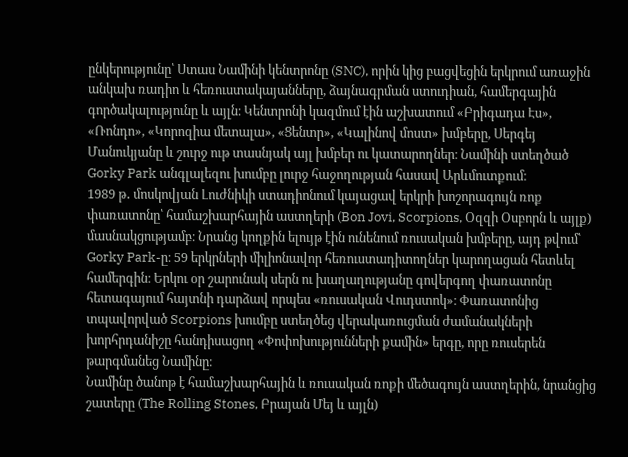ընկերությունը՝ Ստաս Նամինի կենտրոնը (SNC), որին կից բացվեցին երկրում առաջին անկախ ռադիո և հեռուստակայանները, ձայնագրման ստուդիան, համերգային գործակալությունը և այլն։ Կենտրոնի կազմում էին աշխատում «Բրիգադա Էս», «Ռոնդո», «Կորոզիա մետալա», «Ցենտր», «Կալինով մոստ» խմբերը, Սերգեյ Մանուկյանը և շուրջ ութ տասնյակ այլ խմբեր ու կատարողներ։ Նամինի ստեղծած Gorky Park անգլալեզու խումբը լուրջ հաջողության հասավ Արևմուտքում։
1989 թ․ մոսկովյան Լուժնիկի ստադիոնում կայացավ երկրի խոշորագույն ռոք փառատոնը՝ համաշխարհային աստղերի (Bon Jovi, Scorpions, Օզզի Օսբորն և այլք) մասնակցությամբ։ Նրանց կողքին ելույթ էին ունենում ռուսական խմբերը, այդ թվում՝ Gorky Park-ը։ 59 երկրների միլիոնավոր հեռուստադիտողներ կարողացան հետևել համերգին։ Երկու օր շարունակ սերն ու խաղաղությանը գովերգող փառատոնը հետագայում հայտնի դարձավ որպես «ռուսական Վուդստոկ»։ Փառատոնից տպավորված Scorpions խումբը ստեղծեց վերակառուցման ժամանակների խորհրդանիշը հանդիսացող «Փոփոխությունների քամին» երգը, որը ռուսերեն թարգմանեց Նամինը։
Նամինը ծանոթ է համաշխարհային և ռուսական ռոքի մեծագույն աստղերին, նրանցից շատերը (The Rolling Stones, Բրայան Մեյ և այլն)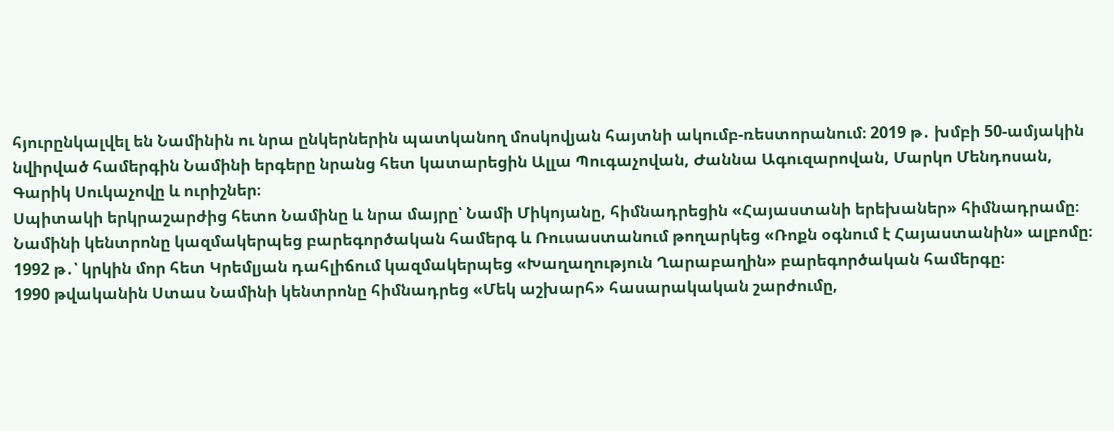հյուրընկալվել են Նամինին ու նրա ընկերներին պատկանող մոսկովյան հայտնի ակումբ-ռեստորանում։ 2019 թ․ խմբի 50-ամյակին նվիրված համերգին Նամինի երգերը նրանց հետ կատարեցին Ալլա Պուգաչովան, Ժաննա Ագուզարովան, Մարկո Մենդոսան, Գարիկ Սուկաչովը և ուրիշներ։
Սպիտակի երկրաշարժից հետո Նամինը և նրա մայրը՝ Նամի Միկոյանը, հիմնադրեցին «Հայաստանի երեխաներ» հիմնադրամը։ Նամինի կենտրոնը կազմակերպեց բարեգործական համերգ և Ռուսաստանում թողարկեց «Ռոքն օգնում է Հայաստանին» ալբոմը։ 1992 թ․՝ կրկին մոր հետ Կրեմլյան դահլիճում կազմակերպեց «Խաղաղություն Ղարաբաղին» բարեգործական համերգը։
1990 թվականին Ստաս Նամինի կենտրոնը հիմնադրեց «Մեկ աշխարհ» հասարակական շարժումը,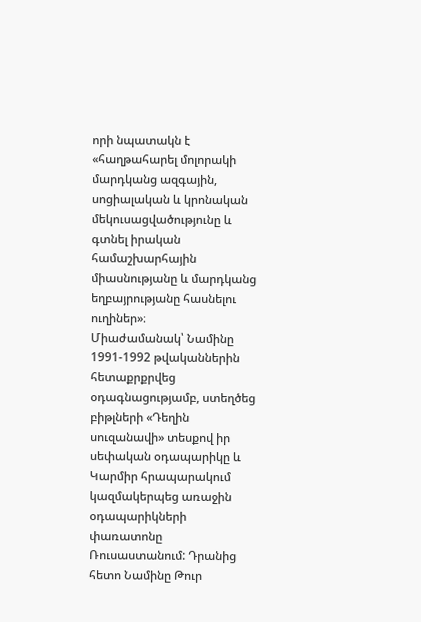որի նպատակն է «հաղթահարել մոլորակի մարդկանց ազգային, սոցիալական և կրոնական մեկուսացվածությունը և գտնել իրական համաշխարհային միասնությանը և մարդկանց եղբայրությանը հասնելու ուղիներ»։
Միաժամանակ՝ Նամինը 1991-1992 թվականներին հետաքրքրվեց օդագնացությամբ, ստեղծեց բիթլների «Դեղին սուզանավի» տեսքով իր սեփական օդապարիկը և Կարմիր հրապարակում կազմակերպեց առաջին օդապարիկների փառատոնը Ռուսաստանում: Դրանից հետո Նամինը Թուր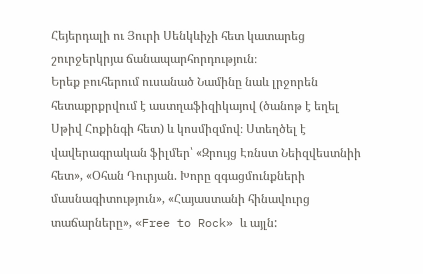Հեյերդալի ու Յուրի Սենկևիչի հետ կատարեց շուրջերկրյա ճանապարհորդություն։
Երեք բուհերում ուսանած Նամինը նաև լրջորեն հետաքրքրվում է աստղաֆիզիկայով (ծանոթ է եղել Սթիվ Հոքինգի հետ) և կոսմիզմով։ Ստեղծել է վավերագրական ֆիլմեր՝ «Զրույց Էռնստ Նեիզվեստնիի հետ», «Օհան Դուրյան. Խորը զգացմունքների մասնագիտություն», «Հայաստանի հինավուրց տաճարները», «Free to Rock» և այլն: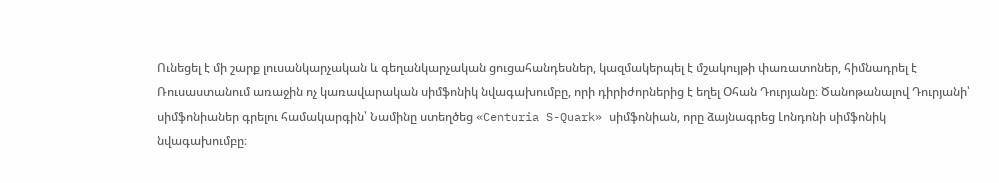Ունեցել է մի շարք լուսանկարչական և գեղանկարչական ցուցահանդեսներ, կազմակերպել է մշակույթի փառատոներ, հիմնադրել է Ռուսաստանում առաջին ոչ կառավարական սիմֆոնիկ նվագախումբը, որի դիրիժորներից է եղել Օհան Դուրյանը։ Ծանոթանալով Դուրյանի՝ սիմֆոնիաներ գրելու համակարգին՝ Նամինը ստեղծեց «Centuria S-Quark» սիմֆոնիան, որը ձայնագրեց Լոնդոնի սիմֆոնիկ նվագախումբը։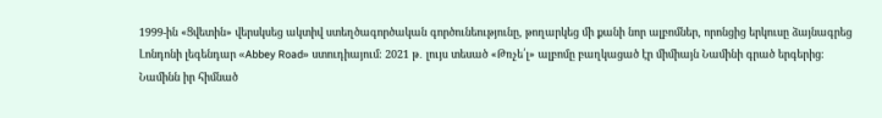1999-ին «Ցվետին» վերսկսեց ակտիվ ստեղծագործական գործունեությունը, թողարկեց մի քանի նոր ալբոմներ, որոնցից երկուսը ձայնագրեց Լոնդոնի լեգենդար «Abbey Road» ստուդիայում։ 2021 թ․ լույս տեսած «Թռչե՛լ» ալբոմը բաղկացած էր միմիայն Նամինի գրած երգերից։
Նամինն իր հիմնած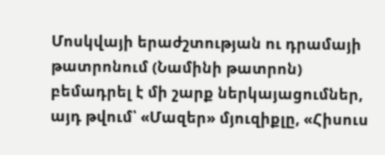Մոսկվայի երաժշտության ու դրամայի թատրոնում (Նամինի թատրոն) բեմադրել է մի շարք ներկայացումներ, այդ թվում՝ «Մազեր» մյուզիքլը, «Հիսուս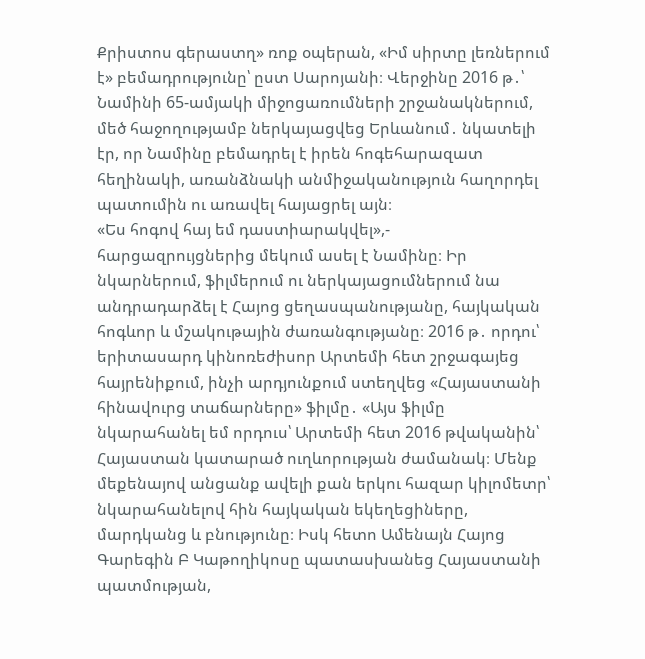Քրիստոս գերաստղ» ռոք օպերան, «Իմ սիրտը լեռներում է» բեմադրությունը՝ ըստ Սարոյանի։ Վերջինը 2016 թ․՝ Նամինի 65-ամյակի միջոցառումների շրջանակներում, մեծ հաջողությամբ ներկայացվեց Երևանում․ նկատելի էր, որ Նամինը բեմադրել է իրեն հոգեհարազատ հեղինակի, առանձնակի անմիջականություն հաղորդել պատումին ու առավել հայացրել այն։
«Ես հոգով հայ եմ դաստիարակվել»,- հարցազրույցներից մեկում ասել է Նամինը։ Իր նկարներում, ֆիլմերում ու ներկայացումներում նա անդրադարձել է Հայոց ցեղասպանությանը, հայկական հոգևոր և մշակութային ժառանգությանը։ 2016 թ․ որդու՝ երիտասարդ կինոռեժիսոր Արտեմի հետ շրջագայեց հայրենիքում, ինչի արդյունքում ստեղվեց «Հայաստանի հինավուրց տաճարները» ֆիլմը․ «Այս ֆիլմը նկարահանել եմ որդուս՝ Արտեմի հետ 2016 թվականին՝ Հայաստան կատարած ուղևորության ժամանակ։ Մենք մեքենայով անցանք ավելի քան երկու հազար կիլոմետր՝ նկարահանելով հին հայկական եկեղեցիները, մարդկանց և բնությունը։ Իսկ հետո Ամենայն Հայոց Գարեգին Բ Կաթողիկոսը պատասխանեց Հայաստանի պատմության,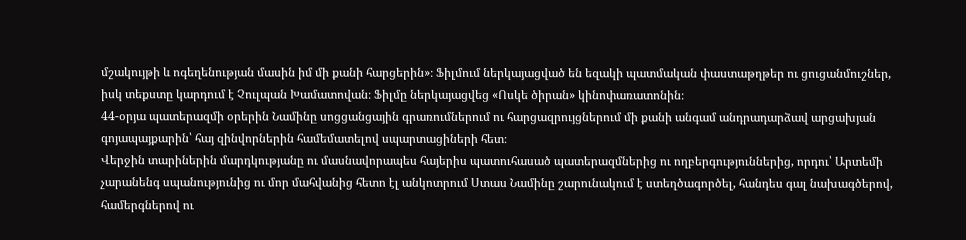մշակույթի և ոգեղենության մասին իմ մի քանի հարցերին»։ Ֆիլմում ներկայացված են եզակի պատմական փաստաթղթեր ու ցուցանմուշներ, իսկ տեքստը կարդում է Չուլպան Խամատովան։ Ֆիլմը ներկայացվեց «Ոսկե ծիրան» կինոփառատոնին։
44-օրյա պատերազմի օրերին Նամինը սոցցանցային գրառումներում ու հարցազրույցներում մի քանի անգամ անդրադարձավ արցախյան գոյապայքարին՝ հայ զինվորներին համեմատելով սպարտացիների հետ։
Վերջին տարիներին մարդկությանը ու մասնավորապես հայերիս պատուհասած պատերազմներից ու ողբերգություններից, որդու՝ Արտեմի չարանենգ սպանությունից ու մոր մահվանից հետո էլ անկոտրում Ստաս Նամինը շարունակում է ստեղծագործել, հանդես գալ նախագծերով, համերգներով ու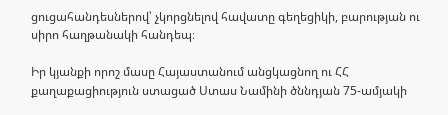ցուցահանդեսներով՝ չկորցնելով հավատը գեղեցիկի, բարության ու սիրո հաղթանակի հանդեպ։

Իր կյանքի որոշ մասը Հայաստանում անցկացնող ու ՀՀ քաղաքացիություն ստացած Ստաս Նամինի ծննդյան 75-ամյակի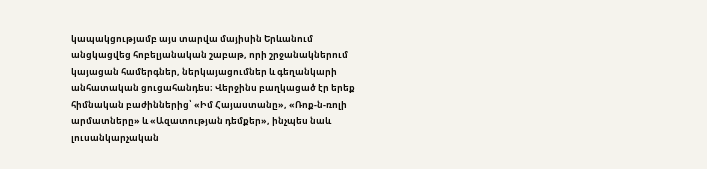կապակցությամբ այս տարվա մայիսին Երևանում անցկացվեց հոբելյանական շաբաթ, որի շրջանակներում կայացան համերգներ, ներկայացումներ և գեղանկարի անհատական ցուցահանդես։ Վերջինս բաղկացած էր երեք հիմնական բաժիններից՝ «Իմ Հայաստանը», «Ռոք-ն-ռոլի արմատները» և «Ազատության դեմքեր», ինչպես նաև լուսանկարչական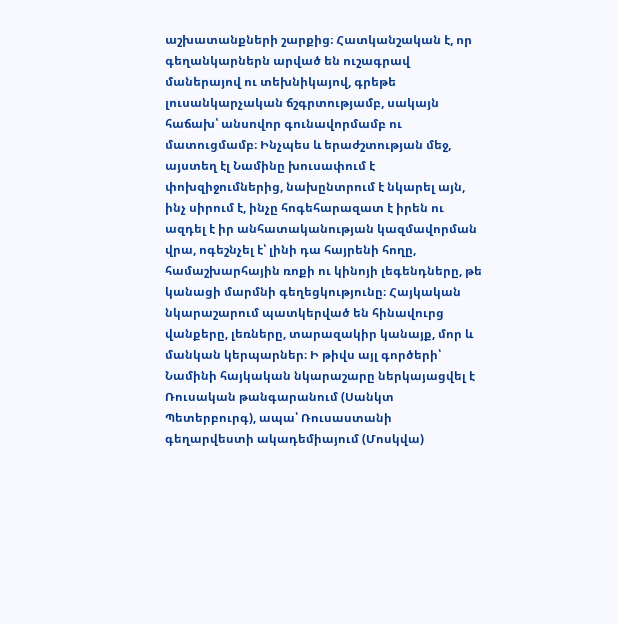աշխատանքների շարքից։ Հատկանշական է, որ գեղանկարներն արված են ուշագրավ մաներայով ու տեխնիկայով, գրեթե լուսանկարչական ճշգրտությամբ, սակայն հաճախ՝ անսովոր գունավորմամբ ու մատուցմամբ։ Ինչպես և երաժշտության մեջ, այստեղ էլ Նամինը խուսափում է փոխզիջումներից, նախընտրում է նկարել այն, ինչ սիրում է, ինչը հոգեհարազատ է իրեն ու ազդել է իր անհատականության կազմավորման վրա, ոգեշնչել է՝ լինի դա հայրենի հողը, համաշխարհային ռոքի ու կինոյի լեգենդները, թե կանացի մարմնի գեղեցկությունը։ Հայկական նկարաշարում պատկերված են հինավուրց վանքերը, լեռները, տարազակիր կանայք, մոր և մանկան կերպարներ։ Ի թիվս այլ գործերի՝ Նամինի հայկական նկարաշարը ներկայացվել է Ռուսական թանգարանում (Սանկտ Պետերբուրգ), ապա՝ Ռուսաստանի գեղարվեստի ակադեմիայում (Մոսկվա)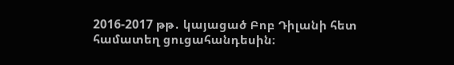2016-2017 թթ․ կայացած Բոբ Դիլանի հետ համատեղ ցուցահանդեսին։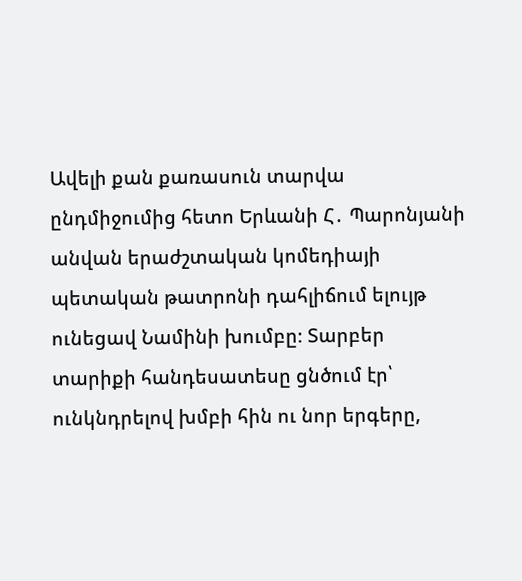Ավելի քան քառասուն տարվա ընդմիջումից հետո Երևանի Հ․ Պարոնյանի անվան երաժշտական կոմեդիայի պետական թատրոնի դահլիճում ելույթ ունեցավ Նամինի խումբը։ Տարբեր տարիքի հանդեսատեսը ցնծում էր՝ ունկնդրելով խմբի հին ու նոր երգերը,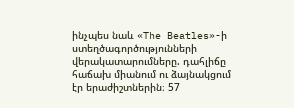ինչպես նաև «The Beatles»-ի ստեղծագործությունների վերակատարումները. դահլիճը հաճախ միանում ու ձայնակցում էր երաժիշտներին։ 57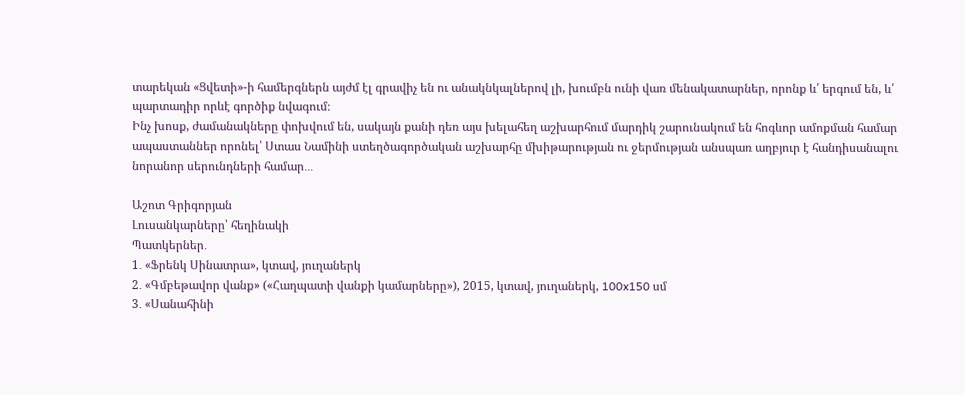տարեկան «Ցվետի»-ի համերգներն այժմ էլ գրավիչ են ու անակնկալներով լի, խումբն ունի վառ մենակատարներ, որոնք և՛ երգում են, և՛ պարտադիր որևէ գործիք նվագում։
Ինչ խոսք, ժամանակները փոխվում են, սակայն քանի դեռ այս խելահեղ աշխարհում մարդիկ շարունակում են հոգևոր ամոքման համար ապաստաններ որոնել՝ Ստաս Նամինի ստեղծագործական աշխարհը մխիթարության ու ջերմության անսպառ աղբյուր է հանդիսանալու նորանոր սերունդների համար․․․

Աշոտ Գրիգորյան
Լուսանկարները՝ հեղինակի
Պատկերներ․
1․ «Ֆրենկ Սինատրա», կտավ, յուղաներկ
2․ «Գմբեթավոր վանք» («Հաղպատի վանքի կամարները»), 2015, կտավ, յուղաներկ, 100x150 սմ
3․ «Սանահինի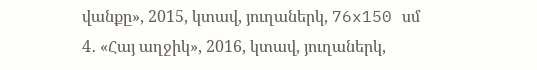վանքը», 2015, կտավ, յուղաներկ, 76x150 սմ
4․ «Հայ աղջիկ», 2016, կտավ, յուղաներկ,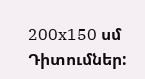200x150 սմ
Դիտումներ: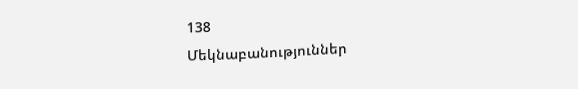138
Մեկնաբանություններ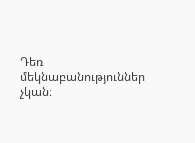Դեռ մեկնաբանություններ չկան։